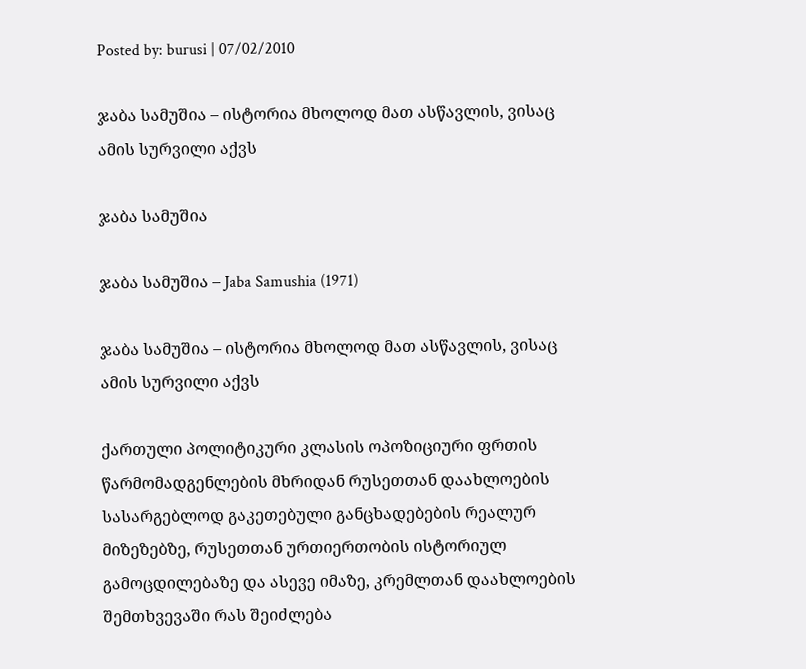Posted by: burusi | 07/02/2010

ჯაბა სამუშია – ისტორია მხოლოდ მათ ასწავლის, ვისაც ამის სურვილი აქვს

ჯაბა სამუშია

ჯაბა სამუშია – Jaba Samushia (1971)

ჯაბა სამუშია – ისტორია მხოლოდ მათ ასწავლის, ვისაც ამის სურვილი აქვს

ქართული პოლიტიკური კლასის ოპოზიციური ფრთის წარმომადგენლების მხრიდან რუსეთთან დაახლოების სასარგებლოდ გაკეთებული განცხადებების რეალურ მიზეზებზე, რუსეთთან ურთიერთობის ისტორიულ გამოცდილებაზე და ასევე იმაზე, კრემლთან დაახლოების შემთხვევაში რას შეიძლება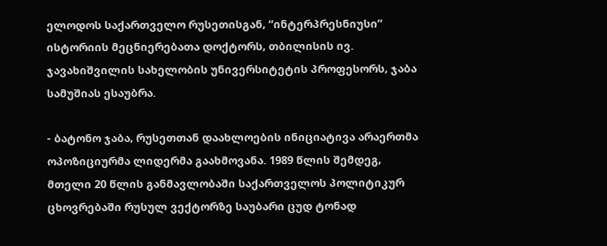ელოდოს საქართველო რუსეთისგან, “ინტერპრესნიუსი” ისტორიის მეცნიერებათა დოქტორს, თბილისის ივ. ჯავახიშვილის სახელობის უნივერსიტეტის პროფესორს, ჯაბა სამუშიას ესაუბრა.

- ბატონო ჯაბა, რუსეთთან დაახლოების ინიციატივა არაერთმა ოპოზიციურმა ლიდერმა გაახმოვანა. 1989 წლის შემდეგ, მთელი 20 წლის განმავლობაში საქართველოს პოლიტიკურ ცხოვრებაში რუსულ ვექტორზე საუბარი ცუდ ტონად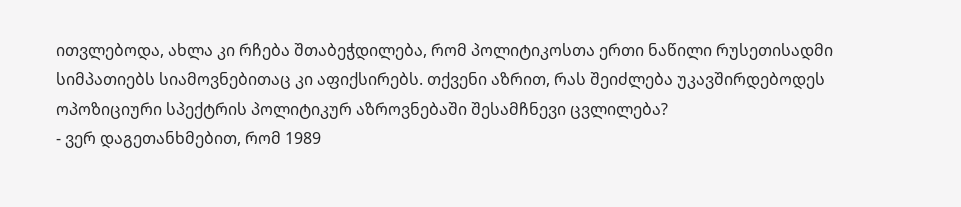ითვლებოდა, ახლა კი რჩება შთაბეჭდილება, რომ პოლიტიკოსთა ერთი ნაწილი რუსეთისადმი სიმპათიებს სიამოვნებითაც კი აფიქსირებს. თქვენი აზრით, რას შეიძლება უკავშირდებოდეს ოპოზიციური სპექტრის პოლიტიკურ აზროვნებაში შესამჩნევი ცვლილება?
- ვერ დაგეთანხმებით, რომ 1989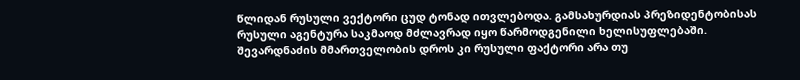წლიდან რუსული ვექტორი ცუდ ტონად ითვლებოდა. გამსახურდიას პრეზიდენტობისას რუსული აგენტურა საკმაოდ მძლავრად იყო წარმოდგენილი ხელისუფლებაში. შევარდნაძის მმართველობის დროს კი რუსული ფაქტორი არა თუ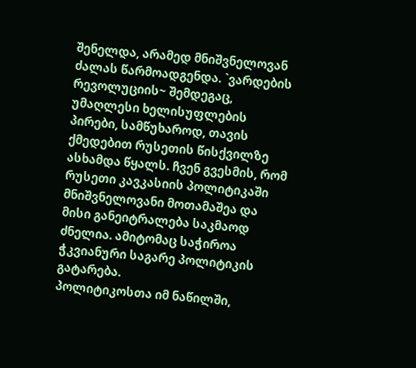შენელდა, არამედ მნიშვნელოვან ძალას წარმოადგენდა. `ვარდების რევოლუციის~ შემდეგაც, უმაღლესი ხელისუფლების პირები, სამწუხაროდ, თავის ქმედებით რუსეთის წისქვილზე ასხამდა წყალს. ჩვენ გვესმის, რომ რუსეთი კავკასიის პოლიტიკაში მნიშვნელოვანი მოთამაშეა და მისი განეიტრალება საკმაოდ ძნელია. ამიტომაც საჭიროა ჭკვიანური საგარე პოლიტიკის გატარება.
პოლიტიკოსთა იმ ნაწილში,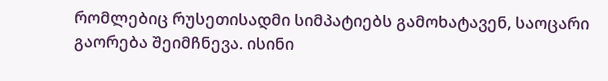რომლებიც რუსეთისადმი სიმპატიებს გამოხატავენ, საოცარი გაორება შეიმჩნევა. ისინი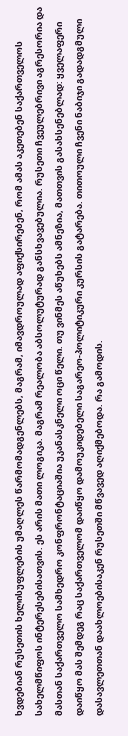ხვდებიან რუსეთის ხელისუფლების უმაღლეს წარმომადგენლებს, მაგრამ, იმავდროულად აფიქსირებენ, რომ ამას აკეთებენ საქართველოს სახელმწიფოს ინტერესებისათვის. ეს არის მათი ლოგიკა. მაგრამ რეალობა აბსოლუტურად განსხვავებულია. რუსეთი ჩვეულებრივი აგრესორია და მასთან საქართველო სამხედრო კონფრონტაციაშია უკანასკნელი ოცი წელი. თუ ვინმეს აწუხებს ამნეზია, მათთვის გასახსენებლად: ყველაფერი დაიწყო მას შემდეგ რაც საქართველომ დაიწყო დამოუკიდებელი საგარეო-პოლიტიკური კურსის გატარება. თითოული ჩვენი ნაბიჯი გადადგმული დასავლეთთან დაახლოებისაკენ რუსეთში მწვავედ აღიქმებოდა. რა გამოდის.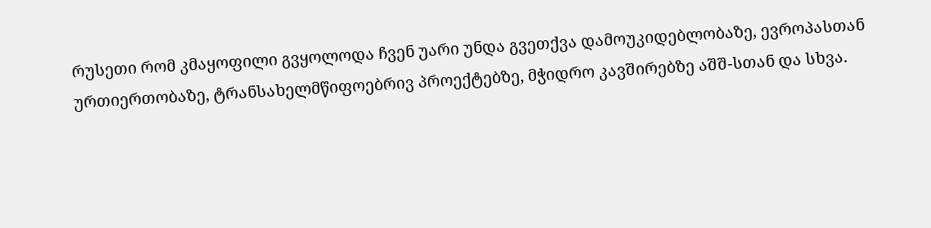რუსეთი რომ კმაყოფილი გვყოლოდა ჩვენ უარი უნდა გვეთქვა დამოუკიდებლობაზე, ევროპასთან ურთიერთობაზე, ტრანსახელმწიფოებრივ პროექტებზე, მჭიდრო კავშირებზე აშშ-სთან და სხვა.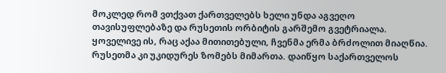მოკლედ რომ ვთქვათ ქართველებს ხელი უნდა აგვეღო თავისუფლებაზე და რუსეთის ორბიტის გარშემო გვეტრიალა. ყოველივე ის, რაც აქაა მითითებული, ჩვენმა ერმა ბრძოლით მიაღწია. რუსეთმა კი უკიდურეს ზომებს მიმართა. დაიწყო საქართველოს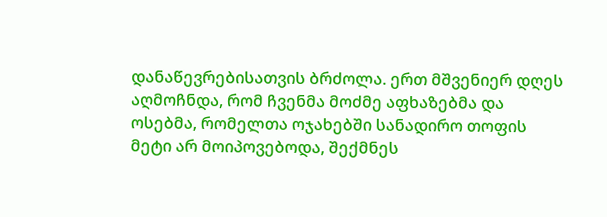დანაწევრებისათვის ბრძოლა. ერთ მშვენიერ დღეს აღმოჩნდა, რომ ჩვენმა მოძმე აფხაზებმა და ოსებმა, რომელთა ოჯახებში სანადირო თოფის მეტი არ მოიპოვებოდა, შექმნეს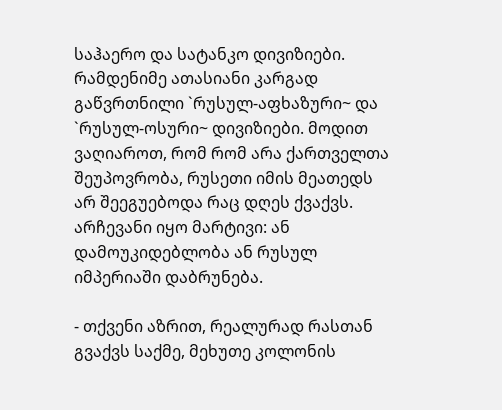საჰაერო და სატანკო დივიზიები. რამდენიმე ათასიანი კარგად გაწვრთნილი `რუსულ-აფხაზური~ და `რუსულ-ოსური~ დივიზიები. მოდით ვაღიაროთ, რომ რომ არა ქართველთა შეუპოვრობა, რუსეთი იმის მეათედს არ შეეგუებოდა რაც დღეს ქვაქვს. არჩევანი იყო მარტივი: ან დამოუკიდებლობა ან რუსულ იმპერიაში დაბრუნება.

- თქვენი აზრით, რეალურად რასთან გვაქვს საქმე, მეხუთე კოლონის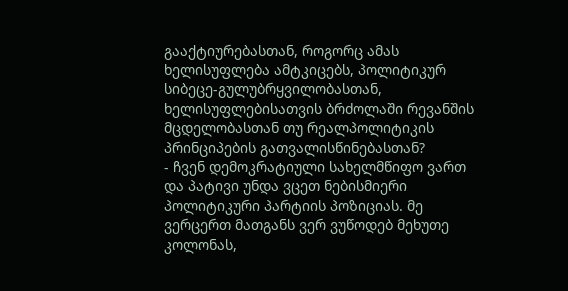გააქტიურებასთან, როგორც ამას ხელისუფლება ამტკიცებს, პოლიტიკურ სიბეცე-გულუბრყვილობასთან, ხელისუფლებისათვის ბრძოლაში რევანშის მცდელობასთან თუ რეალპოლიტიკის პრინციპების გათვალისწინებასთან?
- ჩვენ დემოკრატიული სახელმწიფო ვართ და პატივი უნდა ვცეთ ნებისმიერი პოლიტიკური პარტიის პოზიციას. მე ვერცერთ მათგანს ვერ ვუწოდებ მეხუთე კოლონას,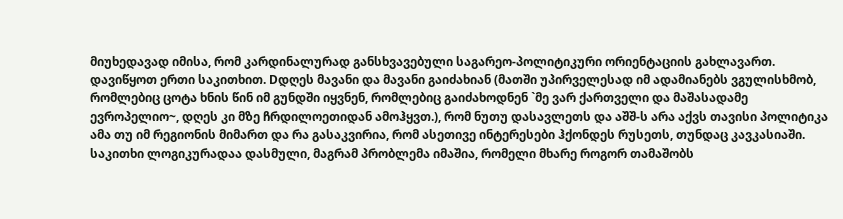მიუხედავად იმისა, რომ კარდინალურად განსხვავებული საგარეო-პოლიტიკური ორიენტაციის გახლავართ. დავიწყოთ ერთი საკითხით. Dდღეს მავანი და მავანი გაიძახიან (მათში უპირველესად იმ ადამიანებს ვგულისხმობ, რომლებიც ცოტა ხნის წინ იმ გუნდში იყვნენ, რომლებიც გაიძახოდნენ `მე ვარ ქართველი და მაშასადამე ევროპელიო~, დღეს კი მზე ჩრდილოეთიდან ამოჰყვთ.), რომ ნუთუ დასავლეთს და აშშ-ს არა აქვს თავისი პოლიტიკა ამა თუ იმ რეგიონის მიმართ და რა გასაკვირია, რომ ასეთივე ინტერესები ჰქონდეს რუსეთს, თუნდაც კავკასიაში.
საკითხი ლოგიკურადაა დასმული, მაგრამ პრობლემა იმაშია, რომელი მხარე როგორ თამაშობს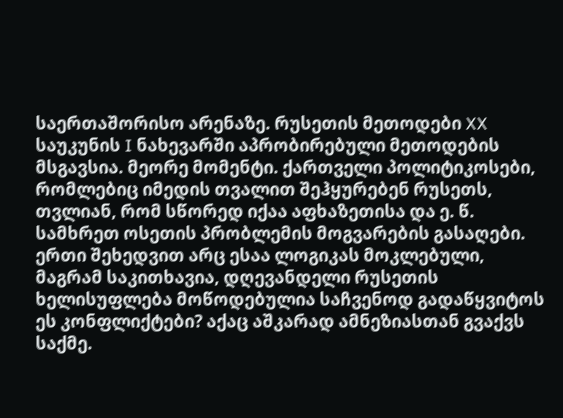საერთაშორისო არენაზე. რუსეთის მეთოდები XX საუკუნის I ნახევარში აპრობირებული მეთოდების მსგავსია. მეორე მომენტი. ქართველი პოლიტიკოსები, რომლებიც იმედის თვალით შეჰყურებენ რუსეთს, თვლიან, რომ სწორედ იქაა აფხაზეთისა და ე. წ. სამხრეთ ოსეთის პრობლემის მოგვარების გასაღები. ერთი შეხედვით არც ესაა ლოგიკას მოკლებული, მაგრამ საკითხავია, დღევანდელი რუსეთის ხელისუფლება მოწოდებულია საჩვენოდ გადაწყვიტოს ეს კონფლიქტები? აქაც აშკარად ამნეზიასთან გვაქვს საქმე.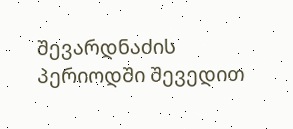შევარდნაძის პერიოდში შევედით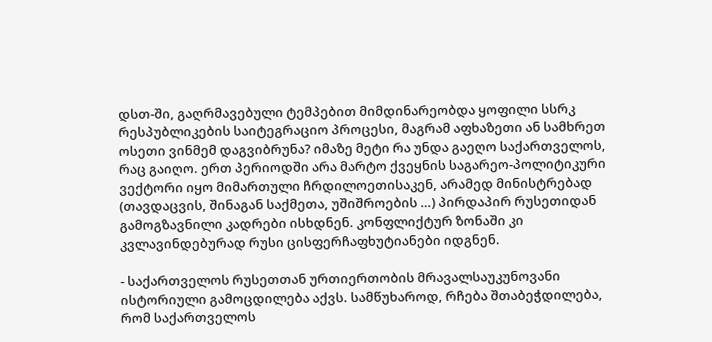დსთ-ში, გაღრმავებული ტემპებით მიმდინარეობდა ყოფილი სსრკ რესპუბლიკების საიტეგრაციო პროცესი, მაგრამ აფხაზეთი ან სამხრეთ ოსეთი ვინმემ დაგვიბრუნა? იმაზე მეტი რა უნდა გაეღო საქართველოს, რაც გაიღო. ერთ პერიოდში არა მარტო ქვეყნის საგარეო-პოლიტიკური ვექტორი იყო მიმართული ჩრდილოეთისაკენ, არამედ მინისტრებად (თავდაცვის, შინაგან საქმეთა, უშიშროების …) პირდაპირ რუსეთიდან გამოგზავნილი კადრები ისხდნენ. კონფლიქტურ ზონაში კი კვლავინდებურად რუსი ცისფერჩაფხუტიანები იდგნენ.

- საქართველოს რუსეთთან ურთიერთობის მრავალსაუკუნოვანი ისტორიული გამოცდილება აქვს. სამწუხაროდ, რჩება შთაბეჭდილება, რომ საქართველოს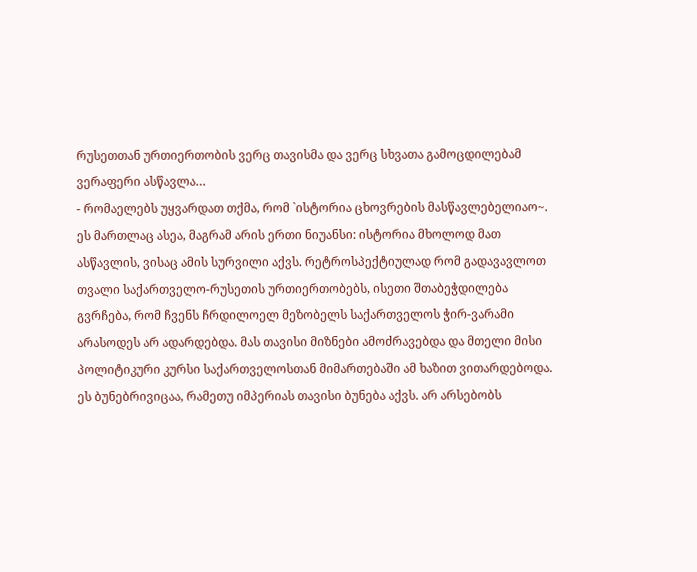რუსეთთან ურთიერთობის ვერც თავისმა და ვერც სხვათა გამოცდილებამ ვერაფერი ასწავლა…
- რომაელებს უყვარდათ თქმა, რომ `ისტორია ცხოვრების მასწავლებელიაო~. ეს მართლაც ასეა, მაგრამ არის ერთი ნიუანსი: ისტორია მხოლოდ მათ ასწავლის, ვისაც ამის სურვილი აქვს. რეტროსპექტიულად რომ გადავავლოთ თვალი საქართველო-რუსეთის ურთიერთობებს, ისეთი შთაბეჭდილება გვრჩება, რომ ჩვენს ჩრდილოელ მეზობელს საქართველოს ჭირ-ვარამი არასოდეს არ ადარდებდა. მას თავისი მიზნები ამოძრავებდა და მთელი მისი პოლიტიკური კურსი საქართველოსთან მიმართებაში ამ ხაზით ვითარდებოდა. ეს ბუნებრივიცაა, რამეთუ იმპერიას თავისი ბუნება აქვს. არ არსებობს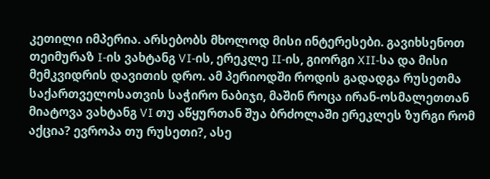კეთილი იმპერია. არსებობს მხოლოდ მისი ინტერესები. გავიხსენოთ თეიმურაზ I-ის ვახტანგ VI-ის, ერეკლე II-ის, გიორგი XII-სა და მისი მემკვიდრის დავითის დრო. ამ პერიოდში როდის გადადგა რუსეთმა საქართველოსათვის საჭირო ნაბიჯი, მაშინ როცა ირან-ოსმალეთთან მიატოვა ვახტანგ VI თუ აწყურთან შუა ბრძოლაში ერეკლეს ზურგი რომ აქცია? ევროპა თუ რუსეთი?, ასე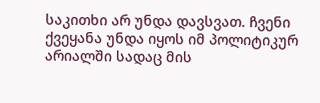საკითხი არ უნდა დავსვათ. ჩვენი ქვეყანა უნდა იყოს იმ პოლიტიკურ არიალში სადაც მის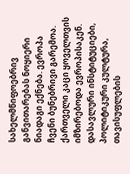სახელმწიფოებრივ განვითარებას ნოყიერი ნიადაგი ექნება. ევროპა ჩვენი ბუნებრივი გარემოა. ქართველი კაცი ყოველთვის იმზირებოდა ევროპისაკენ. დასავლური ინსტიტუციები, პოლიტიკური კულტურა, თავისუფლების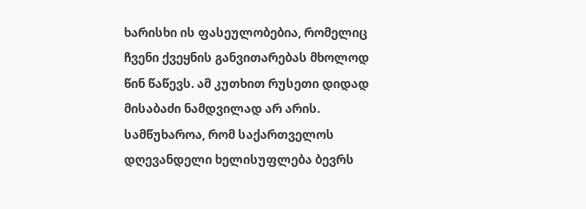ხარისხი ის ფასეულობებია, რომელიც ჩვენი ქვეყნის განვითარებას მხოლოდ წინ წაწევს. ამ კუთხით რუსეთი დიდად მისაბაძი ნამდვილად არ არის. სამწუხაროა, რომ საქართველოს დღევანდელი ხელისუფლება ბევრს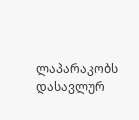ლაპარაკობს დასავლურ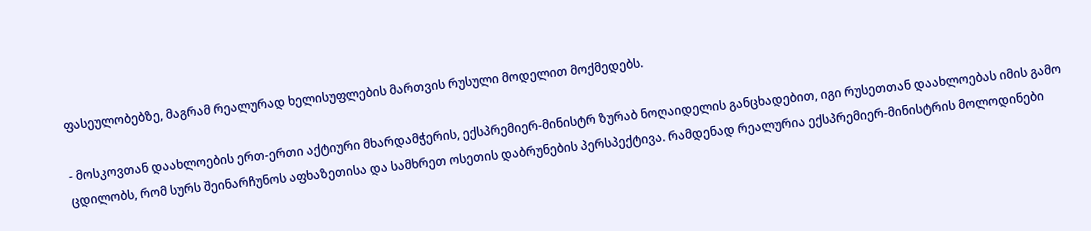ფასეულობებზე, მაგრამ რეალურად ხელისუფლების მართვის რუსული მოდელით მოქმედებს.

- მოსკოვთან დაახლოების ერთ-ერთი აქტიური მხარდამჭერის, ექსპრემიერ-მინისტრ ზურაბ ნოღაიდელის განცხადებით, იგი რუსეთთან დაახლოებას იმის გამო ცდილობს, რომ სურს შეინარჩუნოს აფხაზეთისა და სამხრეთ ოსეთის დაბრუნების პერსპექტივა. რამდენად რეალურია ექსპრემიერ-მინისტრის მოლოდინები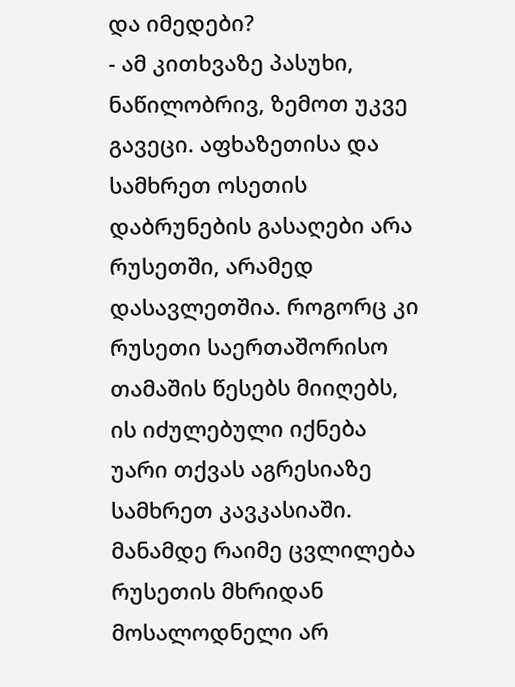და იმედები?
- ამ კითხვაზე პასუხი, ნაწილობრივ, ზემოთ უკვე გავეცი. აფხაზეთისა და სამხრეთ ოსეთის დაბრუნების გასაღები არა რუსეთში, არამედ დასავლეთშია. როგორც კი რუსეთი საერთაშორისო თამაშის წესებს მიიღებს, ის იძულებული იქნება უარი თქვას აგრესიაზე სამხრეთ კავკასიაში. მანამდე რაიმე ცვლილება რუსეთის მხრიდან მოსალოდნელი არ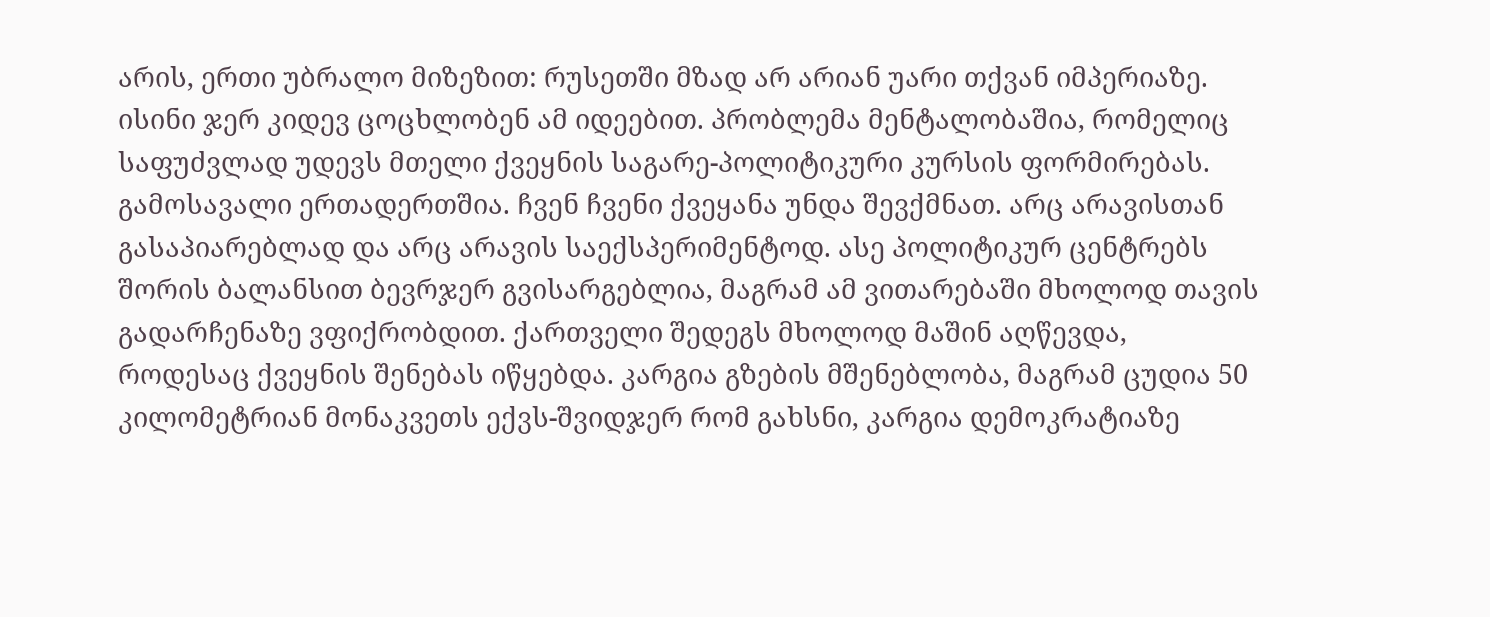არის, ერთი უბრალო მიზეზით: რუსეთში მზად არ არიან უარი თქვან იმპერიაზე. ისინი ჯერ კიდევ ცოცხლობენ ამ იდეებით. პრობლემა მენტალობაშია, რომელიც საფუძვლად უდევს მთელი ქვეყნის საგარე-პოლიტიკური კურსის ფორმირებას.
გამოსავალი ერთადერთშია. ჩვენ ჩვენი ქვეყანა უნდა შევქმნათ. არც არავისთან გასაპიარებლად და არც არავის საექსპერიმენტოდ. ასე პოლიტიკურ ცენტრებს შორის ბალანსით ბევრჯერ გვისარგებლია, მაგრამ ამ ვითარებაში მხოლოდ თავის გადარჩენაზე ვფიქრობდით. ქართველი შედეგს მხოლოდ მაშინ აღწევდა, როდესაც ქვეყნის შენებას იწყებდა. კარგია გზების მშენებლობა, მაგრამ ცუდია 50 კილომეტრიან მონაკვეთს ექვს-შვიდჯერ რომ გახსნი, კარგია დემოკრატიაზე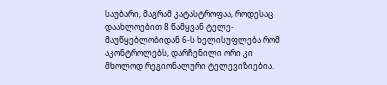საუბარი, მაგრამ კატასტროფაა, როდესაც დაახლოებით 8 წამყვან ტელე-მაუწყებლობიდან 6-ს ხელისუფლება რომ აკონტროლებს, დარჩენილი ორი კი მხოლოდ რეგიონალური ტელევიზიებია.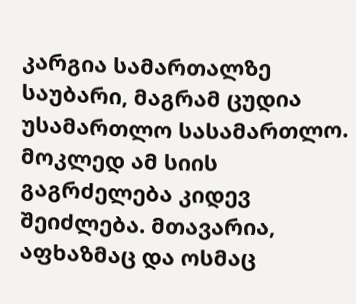კარგია სამართალზე საუბარი, მაგრამ ცუდია უსამართლო სასამართლო. მოკლედ ამ სიის გაგრძელება კიდევ შეიძლება. მთავარია, აფხაზმაც და ოსმაც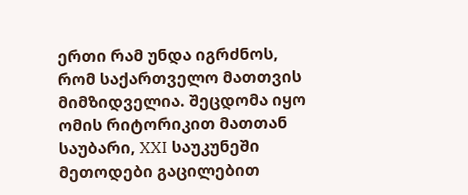ერთი რამ უნდა იგრძნოს, რომ საქართველო მათთვის მიმზიდველია. შეცდომა იყო ომის რიტორიკით მათთან საუბარი, XXI საუკუნეში მეთოდები გაცილებით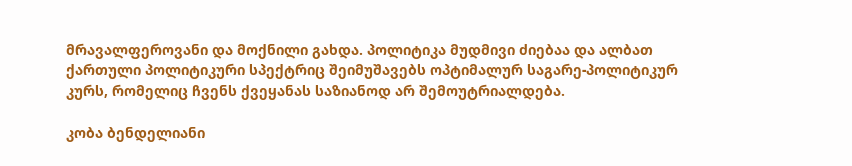მრავალფეროვანი და მოქნილი გახდა. პოლიტიკა მუდმივი ძიებაა და ალბათ ქართული პოლიტიკური სპექტრიც შეიმუშავებს ოპტიმალურ საგარე-პოლიტიკურ კურს, რომელიც ჩვენს ქვეყანას საზიანოდ არ შემოუტრიალდება.

კობა ბენდელიანი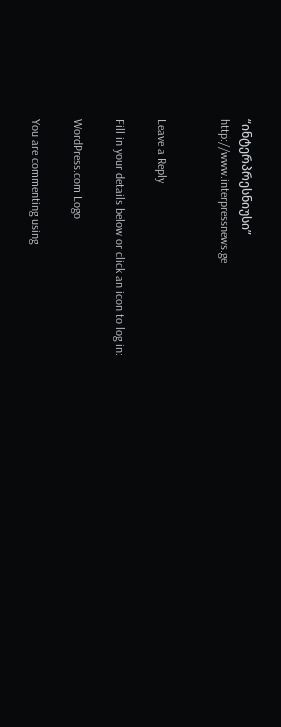“ინტერპრესნიუსი”
http://www.interpressnews.ge


Leave a Reply

Fill in your details below or click an icon to log in:

WordPress.com Logo

You are commenting using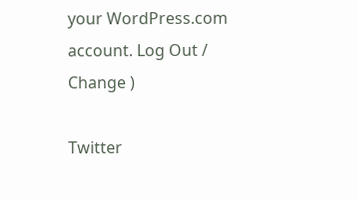your WordPress.com account. Log Out / Change )

Twitter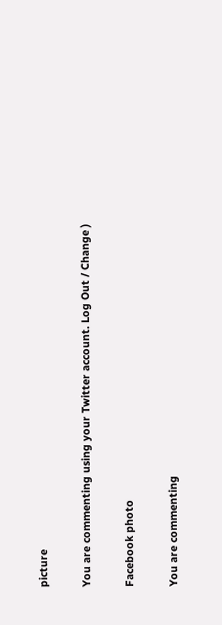picture

You are commenting using your Twitter account. Log Out / Change )

Facebook photo

You are commenting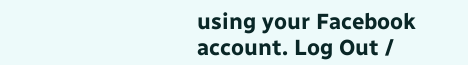using your Facebook account. Log Out /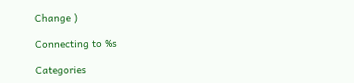Change )

Connecting to %s

Categories